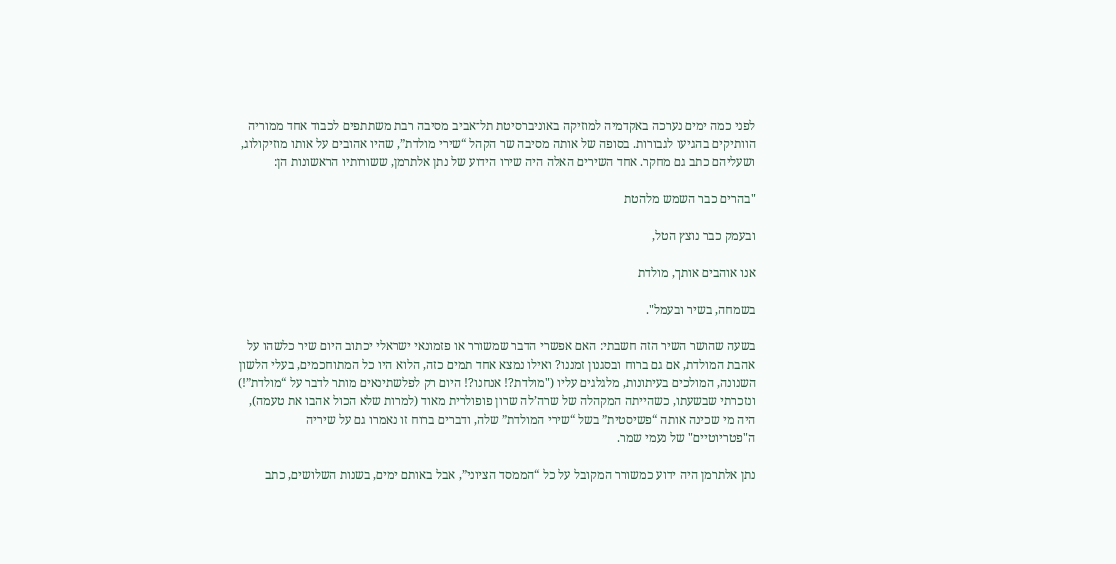לפני כמה ימים נערכה באקדמיה למוזיקה באוניברסיטת תל־אביב מסיבה רבת משתתפים לכבוד אחד ממוריה הוותיקים בהגיעו לגבורות. בסופה של אותה מסיבה שר הקהל “שירי מולדת”, שהיו אהובים על אותו מוזיקולוג, ושעליהם כתב גם מחקר. אחד השירים האלה היה שירו הידוע של נתן אלתרמן, ששורותיו הראשונות הן:

"בהרים כבר השמש מלהטת

ובעמק כבר נוצץ הטל,

אנו אוהבים אותך, מולדת

בשמחה, בשיר ובעמל".

בשעה שהושר השיר הזה חשבתי: האם אפשרי הדבר שמשורר או פזמונאי ישראלי יכתוב היום שיר כלשהו על אהבת המולדת, אם גם ברוח ובסגנון זמננו? ואילו נמצא אחד תמים כזה, הלוא היו כל המתוחכמים, בעלי הלשון השנונה, המולכים בעיתונות, מלגלגים עליו ("מולדת?! אנחנו?! היום רק לפלשתינאים מותר לדבר על “מולדת”!) ונזכרתי שבשעתו, כשהייתה המקהלה של שרה’לה שרון פופולרית מאוד (למרות שלא הכול אהבו את טעמה), היה מי שכינה אותה “פשיסטית” בשל “שירי המולדת” שלה, ודברים ברוח זו נאמרו גם על שיריה ה"פטריוטיים" של נעמי שמר.

נתן אלתרמן היה ידוע כמשורר המקובל על כל “הממסד הציוני”, אבל באותם ימים, בשנות השלושים, כתב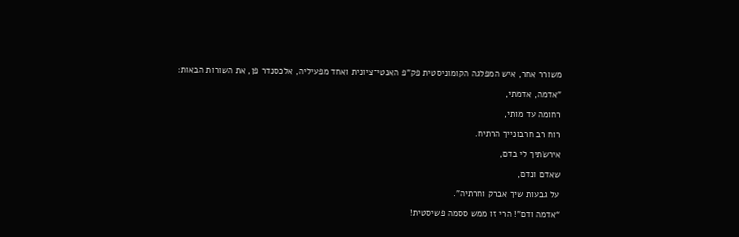משורר אחר, איש המפלגה הקומוניסטית פק"פ האנטי־ציונית ואחד מפעיליה, אלכסנדר פן, את השורות הבאות:

"אדמה, אדמתי,

רחומה עד מותי,

רוח רב חרבונייך הרתיח.

אירשׂתיך לי בדם,

שאדם ונדם,

על גבעות שיך אברק וחרתיה".

“אדמה ודם”! הרי זו ממש ססמה פשיסטית!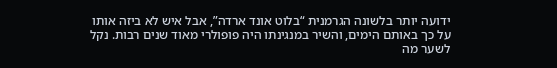ידועה יותר בלשונה הגרמנית “בלוט אונד ארדה”, אבל איש לא ביזה אותו על כך באותם הימים, והשיר במנגינתו היה פופולרי מאוד שנים רבות. נקל לשער מה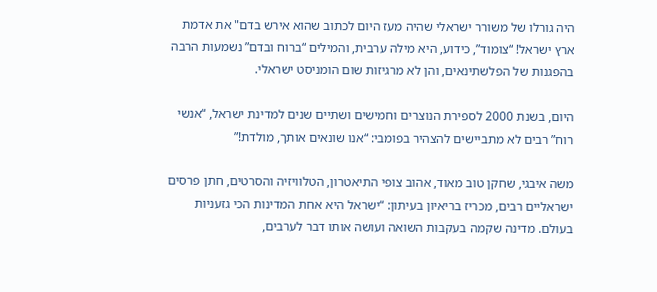היה גורלו של משורר ישראלי שהיה מעז היום לכתוב שהוא אירש בדם" את אדמת ארץ ישראל! “צומוד”, כידוע, היא מילה ערבית, והמילים “ברוח ובדם” נשמעות הרבה בהפגנות של הפלשתינאים, והן לא מרגיזות שום הומניסט ישראלי.

היום, בשנת 2000 לספירת הנוצרים וחמישים ושתיים שנים למדינת ישראל, “אנשי רוח” רבים לא מתביישים להצהיר בפומבי: “אנו שונאים אותך, מולדת!”

משה איבגי, שחקן טוב מאוד, אהוב צופי התיאטרון, הטלוויזיה והסרטים, חתן פרסים ישראליים רבים, מכריז בריאיון בעיתון: “ישראל היא אחת המדינות הכי גזעניות בעולם. מדינה שקמה בעקבות השואה ועושה אותו דבר לערבים,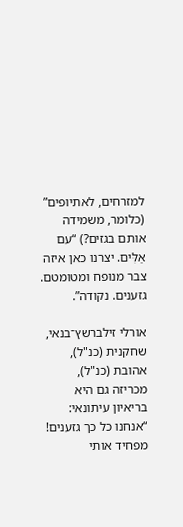למזרחים, לאתיופים” (כלומר, משמידה אותם בגזים?) “עם אַלִּים. יצרנו כאן איזה צבר מנופח ומטומטם. גזענים. נקודה”.

אורלי זילברשץ־בנאי, שחקנית (כנ"ל), אהובת (כנ"ל), מכריזה גם היא בריאיון עיתונאי: “אנחנו כל כך גזענים! מפחיד אותי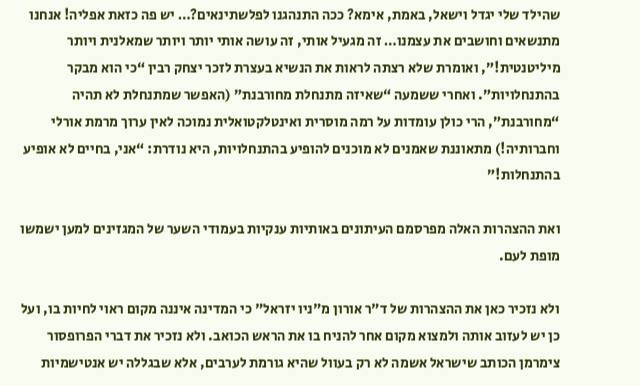שהילד שלי יגדל וישאל, באמת, אימא? ככה התנהגנו לפלשתינאים?… יש פה כזאת אפליה! אנחנו מתנשאים וחושבים את עצמנו… זה מגעיל אותי, זה עושה אותי יותר ויותר שמאלנית ויותר מיליטנטית!”, ואומרת שלא רצתה לראות את הנשיא בעצרת לזכר יצחק רבין “כי הוא מבקר בהתנחלויות”. ואחרי ששמעה “שאיזה מתנחלת מחורבנת” (האפשר שמתנחלת לא תהיה “מחורבנת”, הרי כולן עומדות על רמה מוסרית ואינטלקטואלית נמוכה לאין ערוך מרמת אורלי וחברותיה!) מתאוננת שאמנים לא מוכנים להופיע בהתנחלויות, היא נודרת: “אני, בחיים לא אופיע בהתנחלות!”

ואת ההצהרות האלה מפרסמם העיתונים באותיות ענקיות בעמודי השער של המגזינים למען ישמשו מופת לעם.

ולא נזכיר כאן את ההצהרות של ד"ר אורון מ"ניו יזראל" כי המדינה איננה מקום ראוי לחיות בו, ועל כן יש לעזוב אותה ולמצוא מקום אחר להניח בו את הראש הכואב. ולא נזכיר את דברי הפרופסור צימרמן הכותב שישראל אשמה לא רק בעוול שהיא גורמת לערבים, אלא שבגללה יש אנטישמיות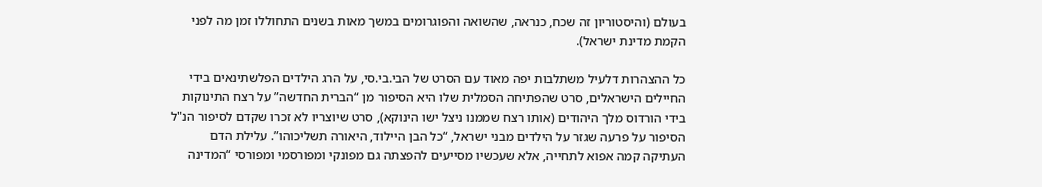בעולם (והיסטוריון זה שכח, כנראה, שהשואה והפוגרומים במשך מאות בשנים התחוללו זמן מה לפני הקמת מדינת ישראל).

כל ההצהרות דלעיל משתלבות יפה מאוד עם הסרט של הבי.בי.סי, על הרג הילדים הפלשתינאים בידי החיילים הישראלים, סרט שהפתיחה הסמלית שלו היא הסיפור מן “הברית החדשה” על רצח התינוקות בידי הורדוס מלך היהודים (אותו רצח שממנו ניצל ישו הינוקא), סרט שיוצריו לא זכרו שקדם לסיפור הנ"ל הסיפור על פרעה שגזר על הילדים מבני ישראל, “כל הבן היילוד, היאורה תשליכוהו”. עלילת הדם העתיקה קמה אפוא לתחייה, אלא שעכשיו מסייעים להפצתה גם מפונקי ומפורסמי ומפורסי “המדינה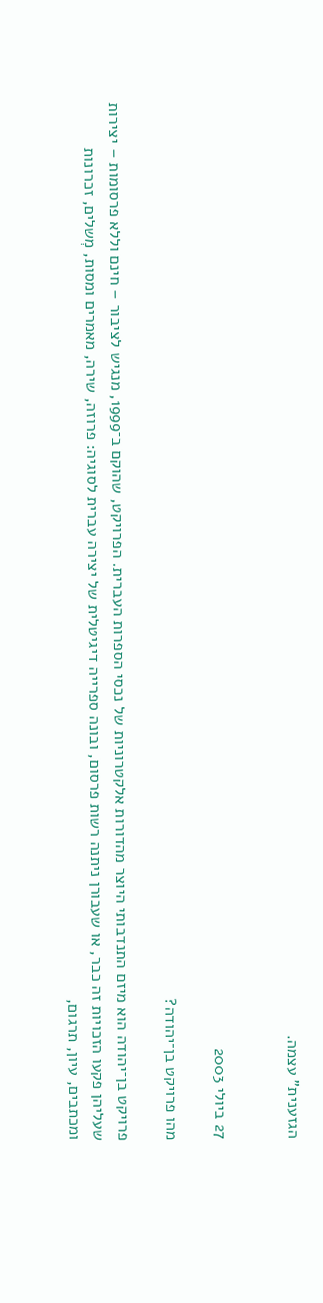הגזענית” עצמה.


27 ביולי 2003

מהו פרויקט בן־יהודה?

פרויקט בן־יהודה הוא מיזם התנדבותי היוצר מהדורות אלקטרוניות של נכסי הספרות העברית. הפרויקט, שהוקם ב־1999, מנגיש לציבור – חינם וללא פרסומות – יצירות שעליהן פקעו הזכויות זה כבר, או שעבורן ניתנה רשות פרסום, ובונה ספרייה דיגיטלית של יצירה עברית לסוגיה: פרוזה, שירה, מאמרים ומסות, מְשלים, זכרונות ומכתבים, עיון, תרגום,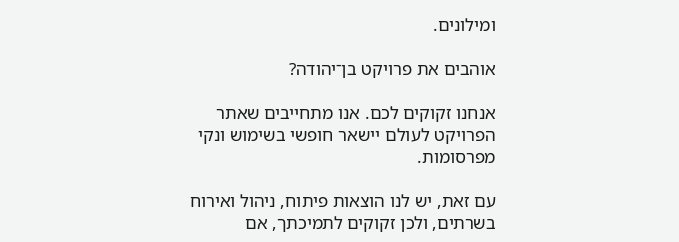ומילונים.

אוהבים את פרויקט בן־יהודה?

אנחנו זקוקים לכם. אנו מתחייבים שאתר הפרויקט לעולם יישאר חופשי בשימוש ונקי מפרסומות.

עם זאת, יש לנו הוצאות פיתוח, ניהול ואירוח בשרתים, ולכן זקוקים לתמיכתך, אם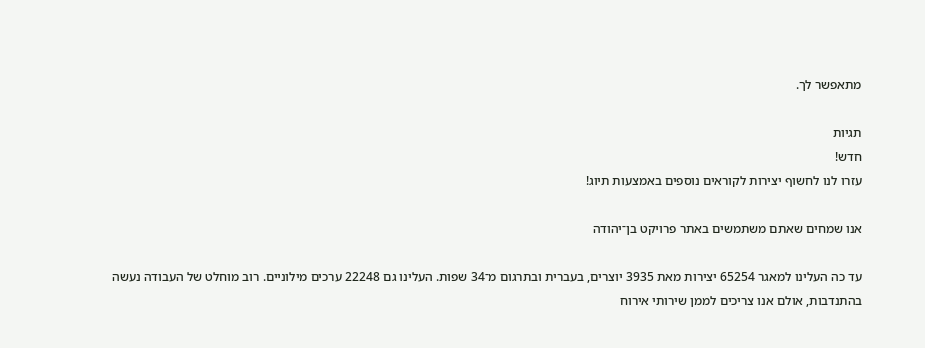מתאפשר לך.

תגיות
חדש!
עזרו לנו לחשוף יצירות לקוראים נוספים באמצעות תיוג!

אנו שמחים שאתם משתמשים באתר פרויקט בן־יהודה

עד כה העלינו למאגר 65254 יצירות מאת 3935 יוצרים, בעברית ובתרגום מ־34 שפות. העלינו גם 22248 ערכים מילוניים. רוב מוחלט של העבודה נעשה בהתנדבות, אולם אנו צריכים לממן שירותי אירוח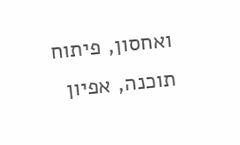ואחסון, פיתוח תוכנה, אפיון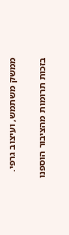ממשק משתמש, ועיצוב גרפי.

בזכות תרומות מהציבור הוספנו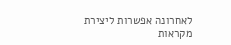לאחרונה אפשרות ליצירת מקראות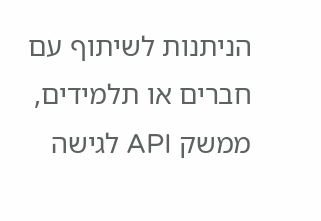הניתנות לשיתוף עם חברים או תלמידים, ממשק API לגישה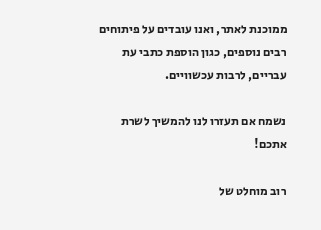ממוכנת לאתר, ואנו עובדים על פיתוחים רבים נוספים, כגון הוספת כתבי עת עבריים, לרבות עכשוויים.

נשמח אם תעזרו לנו להמשיך לשרת אתכם!

רוב מוחלט של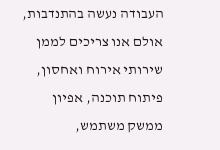העבודה נעשה בהתנדבות, אולם אנו צריכים לממן שירותי אירוח ואחסון, פיתוח תוכנה, אפיון ממשק משתמש,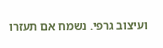ועיצוב גרפי. נשמח אם תעזרו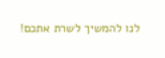לנו להמשיך לשרת אתכם!